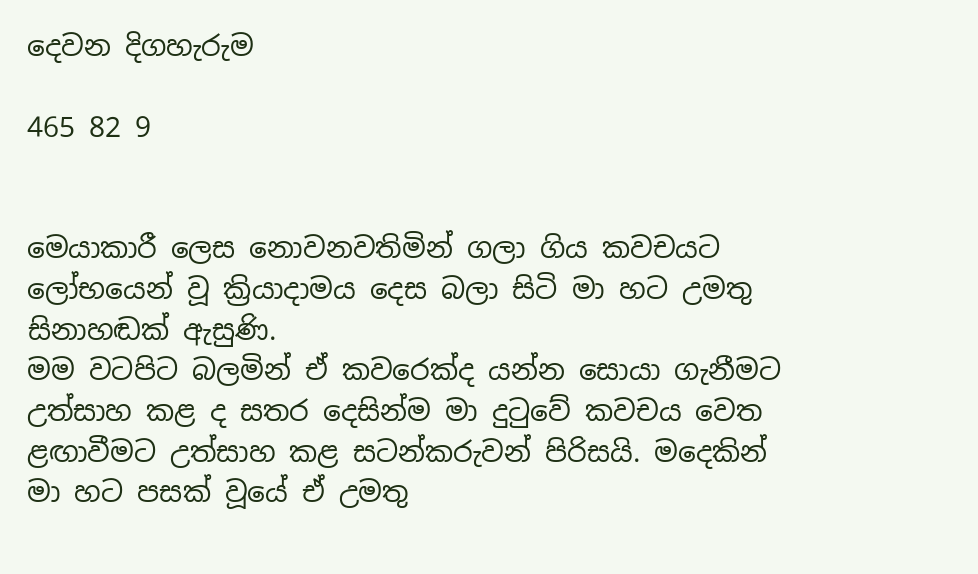දෙවන දිගහැරුම

465 82 9


මෙයාකාරී ලෙස නොවනවතිමින් ගලා ගිය කවචයට ලෝභයෙන් වූ ක්‍රියාදාමය දෙස බලා සිටි මා හට උමතු සිනාහඬක් ඇසුණි.
මම වටපිට බලමින් ඒ කවරෙක්ද යන්න සොයා ගැනීමට උත්සාහ කළ ද සතර දෙසින්ම මා දුටුවේ කවචය වෙත ළඟාවීමට උත්සාහ කළ සටන්කරුවන් පිරිසයි. මදෙකින් මා හට පසක් වූයේ ඒ උමතු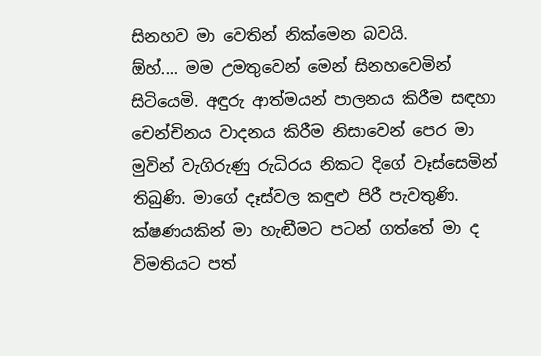සිනහව මා වෙතින් නික්මෙන බවයි.
ඕහ්.... මම උමතුවෙන් මෙන් සිනහවෙමින් සිටියෙමි. අඳුරු ආත්මයන් පාලනය කිරීම සඳහා චෙන්චිනය වාදනය කිරීම නිසාවෙන් පෙර මා මුවින් වැගිරුණු රුධිරය නිකට දිගේ වෑස්සෙමින් තිබුණි. මාගේ දෑස්වල කඳුළු පිරී පැවතුණි. ක්ෂණයකින් මා හැඬීමට පටන් ගත්තේ මා ද විමතියට පත්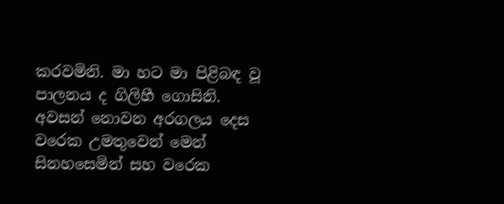කරවමිනි. මා හට මා පිළිබඳ වූ පාලනය ද ගිලිහී ගොසිනි. අවසන් නොවන අරගලය දෙස වරෙක උමතුවෙන් මෙන් සිනහසෙමින් සහ වරෙක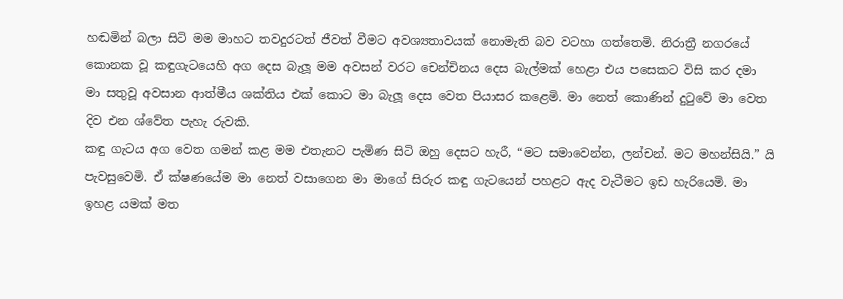හඬමින් බලා සිටි මම මාහට තවදුරටත් ජීවත් වීමට අවශ්‍යතාවයක් නොමැති බව වටහා ගත්තෙමි. නිරාත්‍රී නගරයේ කොනක වූ කඳුගැටයෙහි අග දෙස බැලූ මම අවසන් වරට චෙන්චිනය දෙස බැල්මක් හෙළා එය පසෙකට විසි කර දමා මා සතුවූ අවසාන ආත්මීය ශක්තිය එක් කොට මා බැලූ දෙස වෙත පියාසර කළෙමි. මා නෙත් කොණින් දුටුවේ මා වෙත දිව එන ශ්වේත පැහැ රුවකි.
කඳු ගැටය අග වෙත ගමන් කළ මම එතැනට පැමිණ සිටි ඔහු දෙසට හැරී, “මට සමාවෙන්න, ලන්චන්. මට මහන්සියි.” යි පැවසුවෙමි. ඒ ක්ෂණයේම මා නෙත් වසාගෙන මා මාගේ සිරුර කඳු ගැටයෙන් පහළට ඇද වැටීමට ඉඩ හැරියෙමි. මා ඉහළ යමක් මත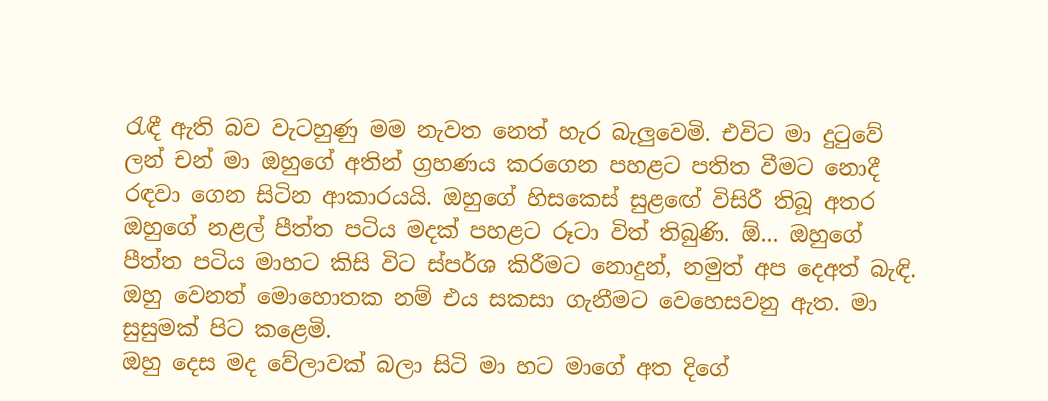රැඳී ඇති බව වැටහුණු මම නැවත නෙත් හැර බැලුවෙමි. එවිට මා දුටුවේ ලන් චන් මා ඔහුගේ අතින් ග්‍රහණය කරගෙන පහළට පතිත වීමට නොදී රඳවා ගෙන සිටින ආකාරයයි. ඔහුගේ හිසකෙස් සුළඟේ විසිරී තිබූ අතර ඔහුගේ නළල් පීත්ත පටිය මදක් පහළට රූටා විත් තිබුණි. ඕ... ඔහුගේ පීත්ත පටිය මාහට කිසි විට ස්පර්ශ කිරීමට නොදුන්, නමුත් අප දෙඅත් බැඳි. ඔහු වෙනත් මොහොතක නම් එය සකසා ගැනීමට වෙහෙසවනු ඇත. මා සුසුමක් පිට කළෙමි.
ඔහු දෙස මද වේලාවක් බලා සිටි මා හට මාගේ අත දිගේ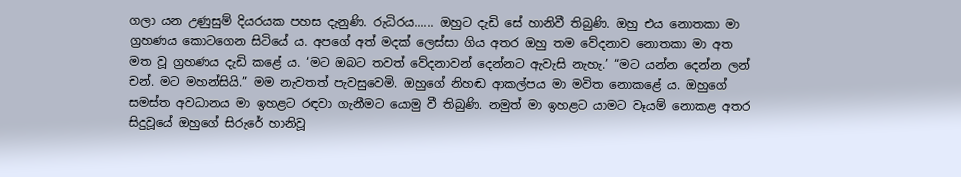ගලා යන උණුසුම් දියරයක පහස දැනුණි. රුධිරය...... ඔහු‌ට දැඩි සේ හානිවී තිබුණි. ඔහු එය නොතකා මා ග්‍රහණය කොටගෙන සිටියේ ය. අපගේ අත් මදක් ලෙස්සා ගිය අතර ඔහු තම වේදනාව නොතක‌ා මා අත මත වූ ග්‍රහණය දැඩි කළේ ය. ‘මට ඔබට තවත් වේදනාවන් දෙන්නට ඇවැසි නැහැ.’ “මට යන්න දෙන්න ලන් චන්. මට මහන්සියි.” මම නැවතත් පැවසුවෙමි. ඔහුගේ නිහඬ ආකල්පය මා මවිත නොකළේ ය. ඔහුගේ සමස්ත අවධානය මා ඉහළට රඳවා ගැනීමට යොමු වී තිබුණි. නමුත් මා ඉහළට යාමට වෑයම් නොකළ අතර සිදුවූයේ ඔහුගේ සිරුරේ හානිවූ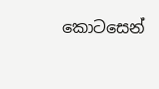කොටසෙන්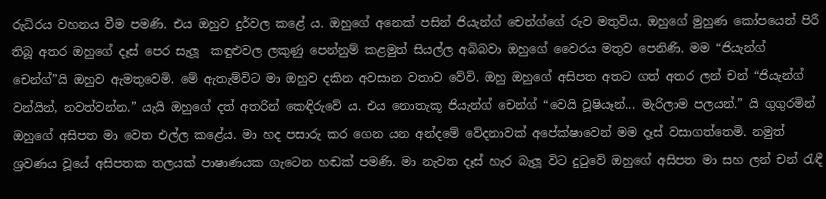රුධිරය වහනය වීම පමණි. එය ඔහුව දුර්වල කළේ ය. ඔහුගේ අනෙක් පසින් ජියැන්ග් චෙන්ග්ගේ රුව මතුවිය. ඔහුගේ මුහුණ කෝපයෙන් පිරී තිබූ අතර ඔහුගේ දෑස් පෙර සැලූ  කඳුළුවල ලකුණු පෙන්නුම් කළමුත් සියල්ල අබිබවා ඔහු‌ගේ වෛරය මතුව පෙනිණි. මම “ජියැන්ග් චෙන්ග්”යි ඔහුව ඇමතුවෙමි. මේ ඇතැම්විට මා ඔහුව දකින අවසාන වතාව වේවි. ඔහු ඔහුගේ අසිපත අතට ගත් අතර ලන් චන් “ජියැන්ග් වන්යින්, නවත්වන්න.” යැයි ඔහුගේ දත් අතරින් කෙඳිරුවේ ය. එය නොතැකූ ජියැන්ග් චෙන්ග් “වෙයි වූෂියෑන්... මැරිලාම පලයන්.” යි ගුගුරමින් ඔහුගේ අසිපත මා වෙත එල්ල කළේය. මා හද පසාරු කර ගෙන යන අන්දමේ වේදනාවක් අපේක්ෂාවෙන් මම දෑස් වසාගත්තෙමි. නමුත් ශ්‍රවණය වූයේ අසිපතක තලයක් පාෂාණයක ගැටෙන හඬක් පමණි. මා නැවත දෑස් හැර බැලූ විට දුටුවේ ඔහුගේ අසිපත මා සහ ලන් චන් රැඳී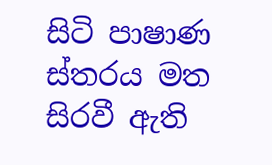සිටි පාෂාණ ස්තරය මත සිරවී ඇති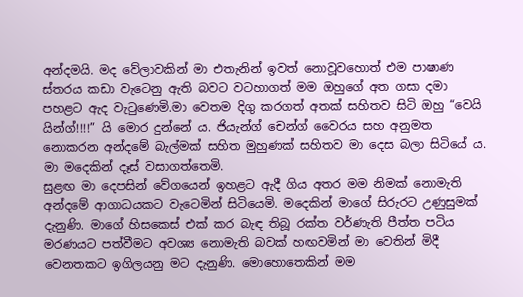අන්දමයි. මද වේලාවකින් මා එතැනින් ඉවත් නොවූවහොත් එම පාෂාණ ස්තරය කඩා වැටෙනු ඇති බවට වටහාගත් මම ඔහුගේ අත ගසා දමා පහළට ඇද වැටුණෙමි.මා වෙතම දිගු කරගත් අතක් සහිතව සිටි ඔහු “වෙයි යින්ග්!!!!” යි මොර දුන්නේ ය. ජියැන්ග් චෙන්ග් වෛරය සහ අනුමත නොකරන අන්දමේ බැල්මක් සහිත මුහුණක් සහිතව මා දෙස බලා සිටියේ ය. මා මදෙකින් දෑස් වසාගත්තෙමි.
සුළඟ මා දෙපසින් වේගයෙන් ඉහළට ඇදී ගිය අතර මම නිමක් නොමැති අන්දමේ ආගාධයකට වැටෙමින් සිටියෙමි. මදෙකින් මාගේ සිරුරට උණුසුමක් දැනුණි. මාගේ හිසකෙස් එක් කර බැඳ තිබූ රක්ත වර්ණැති පීත්ත පටිය මරණයට පත්වීමට අවශ්‍ය නොමැති බවක් හඟවමින් මා වෙතින් මිදී වෙනතකට ඉගිලයනු මට දැනුණි. මොහොතෙකින් මම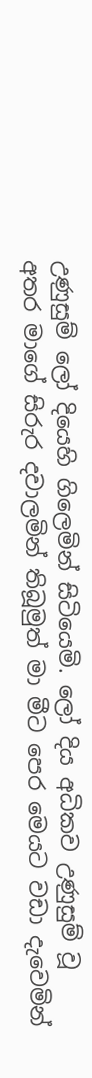උණුසුම් ලෝ දියෙහි ගිලෙමින් සිටියෙමි. ලෝ දිය අධිකව උණුසුම් වූ අතර මාගේ සිරුර දවාලමින් තිබූමුත් මා මීට පෙර මෙයට වඩා දැවෙමින්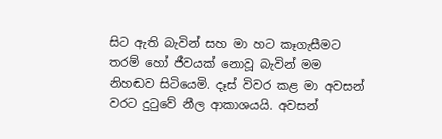සිට ඇති බැවින් සහ මා හට කෑගැසීමට තරම් හෝ ජීවයක් නොවූ බැවින් මම නිහඬව සිටියෙමි. දෑස් විවර කළ මා අවසන් වරට දුටුවේ නීල ආකාශයයි. අවසන්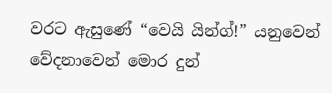වරට ඇසුණේ “වෙයි යින්ග්!” යනුවෙන් වේදනාවෙන් මොර දුන්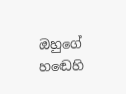ඔහුගේ හඬෙහි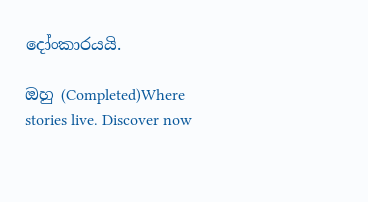දෝංකාරයයි.

ඔහු (Completed)Where stories live. Discover now